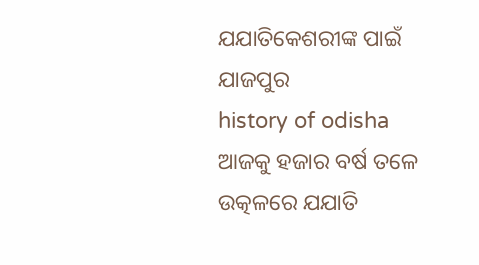ଯଯାତିକେଶରୀଙ୍କ ପାଇଁ ଯାଜପୁର
history of odisha
ଆଜକୁ ହଜାର ବର୍ଷ ତଳେ ଉତ୍କଳରେ ଯଯାତି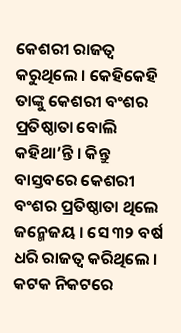କେଶରୀ ରାଜତ୍ୱ କରୁଥିଲେ । କେହିକେହି ତାଙ୍କୁ କେଶରୀ ବଂଶର ପ୍ରତିଷ୍ଠାତା ବୋଲି କହିଥା’ନ୍ତି । କିନ୍ତୁ ବାସ୍ତବରେ କେଶରୀ ବଂଶର ପ୍ରତିଷ୍ଠାତା ଥିଲେ ଜନ୍ମେଜୟ । ସେ ୩୨ ବର୍ଷ ଧରି ରାଜତ୍ୱ କରିଥିଲେ । କଟକ ନିକଟରେ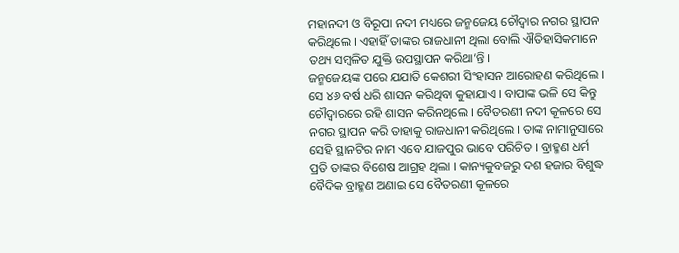ମହାନଦୀ ଓ ବିରୂପା ନଦୀ ମଧ୍ୟରେ ଜନ୍ମଜେୟ ଚୌଦ୍ୱାର ନଗର ସ୍ଥାପନ କରିଥିଲେ । ଏହାହିଁ ତାଙ୍କର ରାଜଧାନୀ ଥିଲା ବୋଲି ଐତିହାସିକମାନେ ତଥ୍ୟ ସମ୍ବଳିତ ଯୁକ୍ତି ଉପସ୍ଥାପନ କରିଥା’ନ୍ତି ।
ଜନ୍ମଜେୟଙ୍କ ପରେ ଯଯାତି କେଶରୀ ସିଂହାସନ ଆରୋହଣ କରିଥିଲେ । ସେ ୪୬ ବର୍ଷ ଧରି ଶାସନ କରିଥିବା କୁହାଯାଏ । ବାପାଙ୍କ ଭଳି ସେ କିନ୍ତୁ ଚୌଦ୍ୱାରରେ ରହି ଶାସନ କରିନଥିଲେ । ବୈତରଣୀ ନଦୀ କୂଳରେ ସେ ନଗର ସ୍ଥାପନ କରି ତାହାକୁ ରାଜଧାନୀ କରିଥିଲେ । ତାଙ୍କ ନାମାନୁସାରେ ସେହି ସ୍ଥାନଟିର ନାମ ଏବେ ଯାଜପୁର ଭାବେ ପରିଚିତ । ବ୍ରାହ୍ମଣ ଧର୍ମ ପ୍ରତି ତାଙ୍କର ବିଶେଷ ଆଗ୍ରହ ଥିଲା । କାନ୍ୟକୁବଜରୁ ଦଶ ହଜାର ବିଶୁଦ୍ଧ ବୈଦିକ ବ୍ରାହ୍ମଣ ଅଣାଇ ସେ ବୈତରଣୀ କୂଳରେ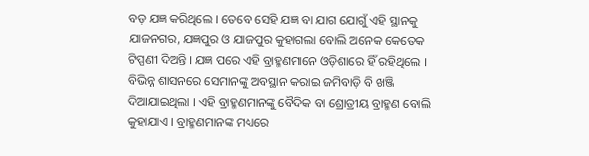ବଡ଼ ଯଜ୍ଞ କରିଥିଲେ । ତେବେ ସେହି ଯଜ୍ଞ ବା ଯାଗ ଯୋଗୁଁ ଏହି ସ୍ଥାନକୁ ଯାଜନଗର, ଯଜ୍ଞପୁର ଓ ଯାଜପୁର କୁହାଗଲା ବୋଲି ଅନେକ କେତେକ ଟିପ୍ପଣୀ ଦିଅନ୍ତି । ଯଜ୍ଞ ପରେ ଏହି ବ୍ରାହ୍ମଣମାନେ ଓଡ଼ିଶାରେ ହିଁ ରହିଥିଲେ । ବିଭିନ୍ନ ଶାସନରେ ସେମାନଙ୍କୁ ଅବସ୍ଥାନ କରାଇ ଜମିବାଡ଼ି ବି ଖଞ୍ଜି ଦିଆଯାଇଥିଲା । ଏହି ବ୍ରାହ୍ମଣମାନଙ୍କୁ ବୈଦିକ ବା ଶ୍ରୋତ୍ରୀୟ ବ୍ରାହ୍ମଣ ବୋଲି କୁହାଯାଏ । ବ୍ରାହ୍ମଣମାନଙ୍କ ମଧ୍ୟରେ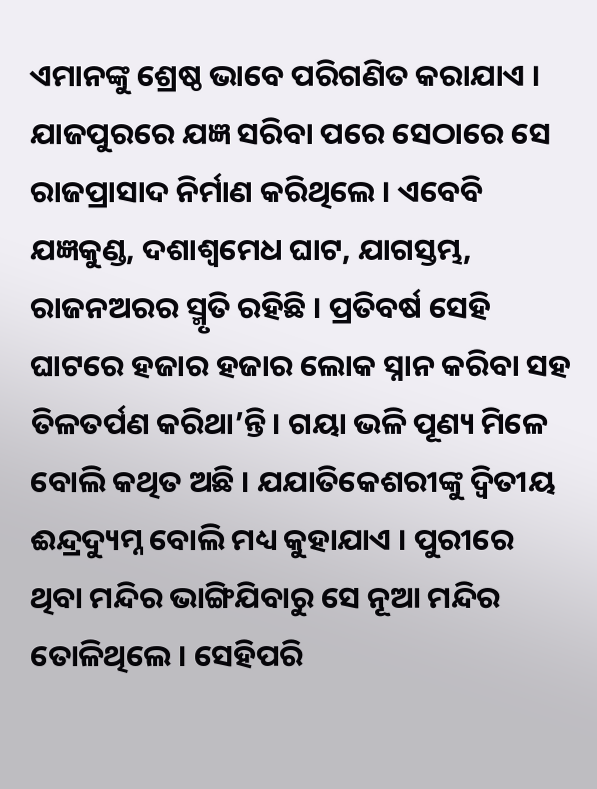ଏମାନଙ୍କୁ ଶ୍ରେଷ୍ଠ ଭାବେ ପରିଗଣିତ କରାଯାଏ ।
ଯାଜପୁରରେ ଯଜ୍ଞ ସରିବା ପରେ ସେଠାରେ ସେ ରାଜପ୍ରାସାଦ ନିର୍ମାଣ କରିଥିଲେ । ଏବେବି ଯଜ୍ଞକୁଣ୍ଡ, ଦଶାଶ୍ୱମେଧ ଘାଟ, ଯାଗସ୍ତମ୍ଭ, ରାଜନଅରର ସ୍ମୃତି ରହିଛି । ପ୍ରତିବର୍ଷ ସେହି ଘାଟରେ ହଜାର ହଜାର ଲୋକ ସ୍ନାନ କରିବା ସହ ତିଳତର୍ପଣ କରିଥା’ନ୍ତି । ଗୟା ଭଳି ପୂଣ୍ୟ ମିଳେ ବୋଲି କଥିତ ଅଛି । ଯଯାତିକେଶରୀଙ୍କୁ ଦ୍ୱିତୀୟ ଈନ୍ଦ୍ରଦ୍ୟୁମ୍ନ ବୋଲି ମଧ୍ୟ କୁହାଯାଏ । ପୁରୀରେ ଥିବା ମନ୍ଦିର ଭାଙ୍ଗିଯିବାରୁ ସେ ନୂଆ ମନ୍ଦିର ତୋଳିଥିଲେ । ସେହିପରି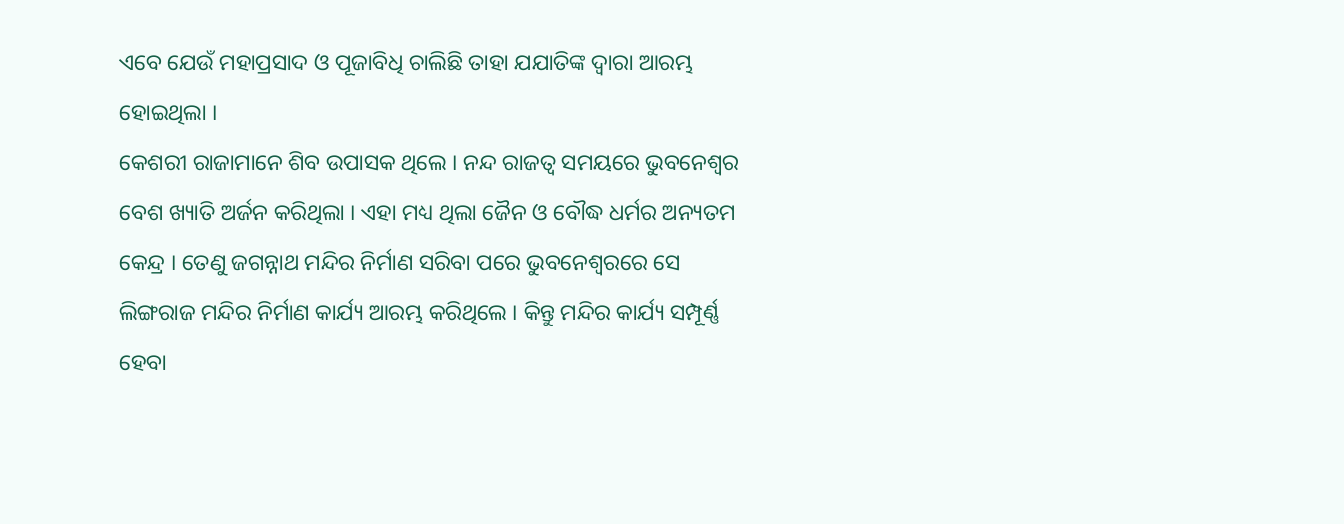ଏବେ ଯେଉଁ ମହାପ୍ରସାଦ ଓ ପୂଜାବିଧି ଚାଲିଛି ତାହା ଯଯାତିଙ୍କ ଦ୍ୱାରା ଆରମ୍ଭ ହୋଇଥିଲା ।
କେଶରୀ ରାଜାମାନେ ଶିବ ଉପାସକ ଥିଲେ । ନନ୍ଦ ରାଜତ୍ୱ ସମୟରେ ଭୁବନେଶ୍ୱର ବେଶ ଖ୍ୟାତି ଅର୍ଜନ କରିଥିଲା । ଏହା ମଧ୍ୟ ଥିଲା ଜୈନ ଓ ବୌଦ୍ଧ ଧର୍ମର ଅନ୍ୟତମ କେନ୍ଦ୍ର । ତେଣୁ ଜଗନ୍ନାଥ ମନ୍ଦିର ନିର୍ମାଣ ସରିବା ପରେ ଭୁବନେଶ୍ୱରରେ ସେ ଲିଙ୍ଗରାଜ ମନ୍ଦିର ନିର୍ମାଣ କାର୍ଯ୍ୟ ଆରମ୍ଭ କରିଥିଲେ । କିନ୍ତୁ ମନ୍ଦିର କାର୍ଯ୍ୟ ସମ୍ପୂର୍ଣ୍ଣ ହେବା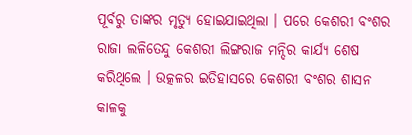ପୂର୍ବରୁ ତାଙ୍କର ମୃତ୍ୟୁ ହୋଇଯାଇଥିଲା । ପରେ କେଶରୀ ବଂଶର ରାଜା ଲଳିତେନ୍ଦୁ କେଶରୀ ଲିଙ୍ଗରାଜ ମନ୍ଦିର କାର୍ଯ୍ୟ ଶେଷ କରିଥିଲେ । ଉତ୍କଳର ଇତିହାସରେ କେଶରୀ ବଂଶର ଶାସନ କାଳକୁ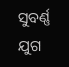ସୁବର୍ଣ୍ଣ ଯୁଗ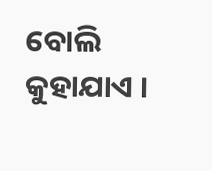ବୋଲି କୁହାଯାଏ ।